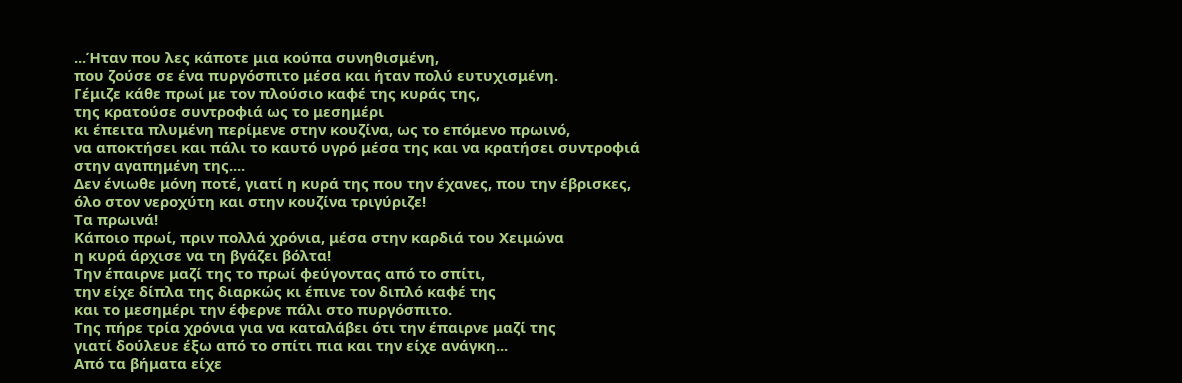...Ήταν που λες κάποτε μια κούπα συνηθισμένη,
που ζούσε σε ένα πυργόσπιτο μέσα και ήταν πολύ ευτυχισμένη.
Γέμιζε κάθε πρωί με τον πλούσιο καφέ της κυράς της,
της κρατούσε συντροφιά ως το μεσημέρι
κι έπειτα πλυμένη περίμενε στην κουζίνα, ως το επόμενο πρωινό,
να αποκτήσει και πάλι το καυτό υγρό μέσα της και να κρατήσει συντροφιά
στην αγαπημένη της....
Δεν ένιωθε μόνη ποτέ, γιατί η κυρά της που την έχανες, που την έβρισκες,
όλο στον νεροχύτη και στην κουζίνα τριγύριζε!
Τα πρωινά!
Κάποιο πρωί, πριν πολλά χρόνια, μέσα στην καρδιά του Χειμώνα
η κυρά άρχισε να τη βγάζει βόλτα!
Την έπαιρνε μαζί της το πρωί φεύγοντας από το σπίτι,
την είχε δίπλα της διαρκώς κι έπινε τον διπλό καφέ της
και το μεσημέρι την έφερνε πάλι στο πυργόσπιτο.
Της πήρε τρία χρόνια για να καταλάβει ότι την έπαιρνε μαζί της
γιατί δούλευε έξω από το σπίτι πια και την είχε ανάγκη...
Από τα βήματα είχε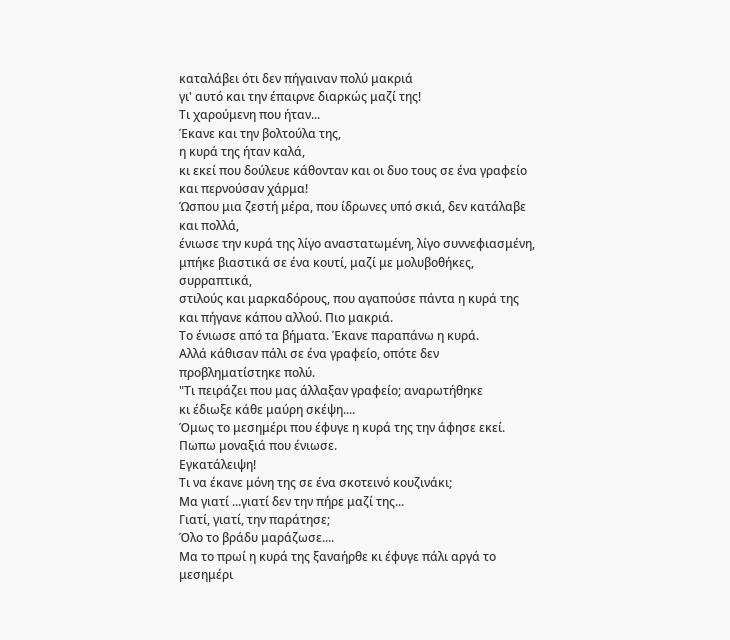καταλάβει ότι δεν πήγαιναν πολύ μακριά
γι' αυτό και την έπαιρνε διαρκώς μαζί της!
Τι χαρούμενη που ήταν...
Έκανε και την βολτούλα της,
η κυρά της ήταν καλά,
κι εκεί που δούλευε κάθονταν και οι δυο τους σε ένα γραφείο
και περνούσαν χάρμα!
Ώσπου μια ζεστή μέρα, που ίδρωνες υπό σκιά, δεν κατάλαβε και πολλά,
ένιωσε την κυρά της λίγο αναστατωμένη, λίγο συννεφιασμένη,
μπήκε βιαστικά σε ένα κουτί, μαζί με μολυβοθήκες, συρραπτικά,
στιλούς και μαρκαδόρους, που αγαπούσε πάντα η κυρά της
και πήγανε κάπου αλλού. Πιο μακριά.
Το ένιωσε από τα βήματα. Έκανε παραπάνω η κυρά.
Αλλά κάθισαν πάλι σε ένα γραφείο, οπότε δεν προβληματίστηκε πολύ.
"Τι πειράζει που μας άλλαξαν γραφείο; αναρωτήθηκε
κι έδιωξε κάθε μαύρη σκέψη....
Όμως το μεσημέρι που έφυγε η κυρά της την άφησε εκεί.
Πωπω μοναξιά που ένιωσε.
Εγκατάλειψη!
Τι να έκανε μόνη της σε ένα σκοτεινό κουζινάκι;
Μα γιατί ...γιατί δεν την πήρε μαζί της...
Γιατί, γιατί, την παράτησε;
Όλο το βράδυ μαράζωσε....
Μα το πρωί η κυρά της ξαναήρθε κι έφυγε πάλι αργά το μεσημέρι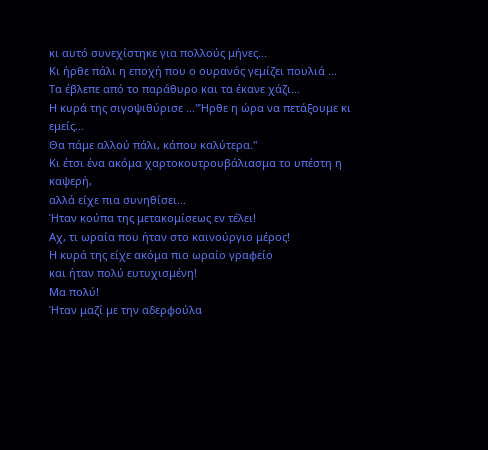κι αυτό συνεχίστηκε για πολλούς μήνες...
Κι ήρθε πάλι η εποχή που ο ουρανός γεμίζει πουλιά ...
Τα έβλεπε από το παράθυρο και τα έκανε χάζι...
Η κυρά της σιγοψιθύρισε ..."Ήρθε η ώρα να πετάξουμε κι εμείς...
Θα πάμε αλλού πάλι, κάπου καλύτερα."
Κι έτσι ένα ακόμα χαρτοκουτρουβάλιασμα το υπέστη η καψερή,
αλλά είχε πια συνηθίσει...
Ήταν κούπα της μετακομίσεως εν τέλει!
Αχ, τι ωραία που ήταν στο καινούργιο μέρος!
Η κυρά της είχε ακόμα πιο ωραίο γραφείο
και ήταν πολύ ευτυχισμένη!
Μα πολύ!
Ήταν μαζί με την αδερφούλα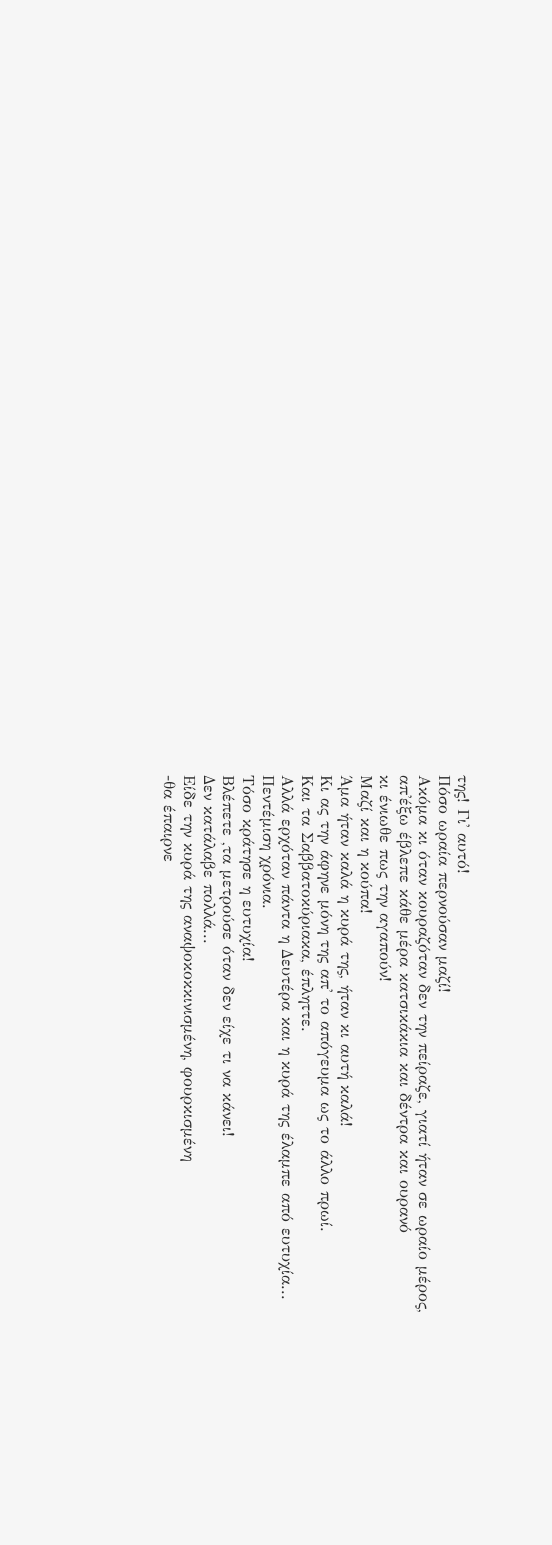της! Γι' αυτό!
Πόσο ωραία περνούσαν μαζί!
Ακόμα κι όταν κουραζόταν δεν την πείραζε, γιατί ήταν σε ωραίο μέρος,
απ'έξω έβλεπε κάθε μέρα κατσικάκια και δέντρα και ουρανό
κι ένιωθε πως την αγαπούν!
Μαζί και η κούπα!
Άμα ήταν καλά η κυρά της, ήταν κι αυτή καλά!
Κι ας την άφηνε μόνη της απ' το απόγευμα ως το άλλο πρωί.
Και τα Σαββατοκύριακα, έπληττε.
Αλλά ερχόταν πάντα η Δευτέρα και η κυρά της έλαμπε από ευτυχία...
Πεντέμιση χρόνια.
Τόσο κράτησε η ευτυχία!
Βλέπετε ,τα μετρούσε όταν δεν είχε τι να κάνει!
Δεν κατάλαβε πολλά...
Είδε την κυρά της αναψοκοκκινισμένη, φουρκισμένη
-θα έπαιρνε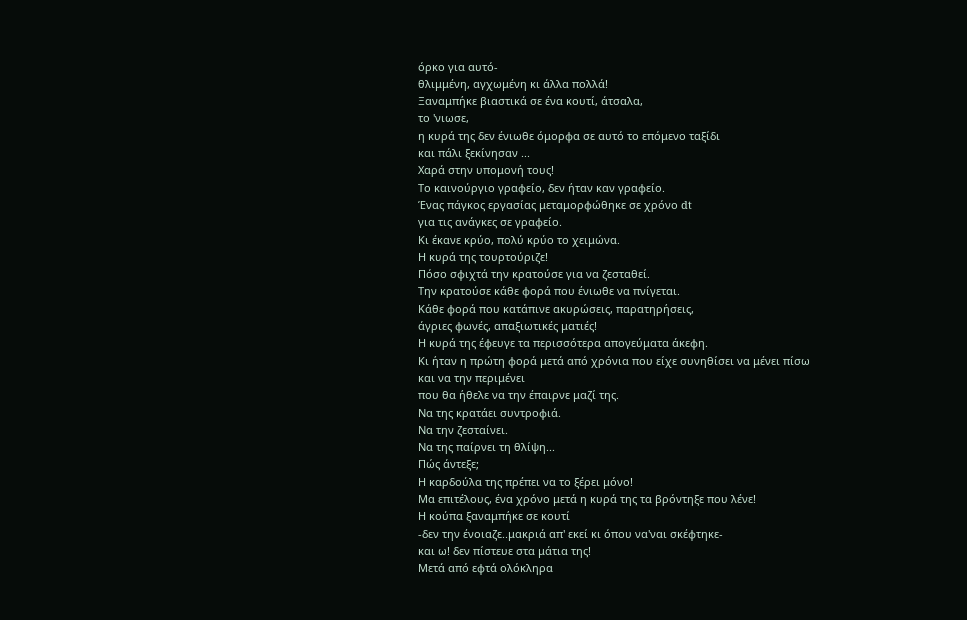όρκο για αυτό-
θλιμμένη, αγχωμένη κι άλλα πολλά!
Ξαναμπήκε βιαστικά σε ένα κουτί, άτσαλα,
το 'νιωσε,
η κυρά της δεν ένιωθε όμορφα σε αυτό το επόμενο ταξίδι
και πάλι ξεκίνησαν ...
Χαρά στην υπομονή τους!
Το καινούργιο γραφείο, δεν ήταν καν γραφείο.
Ένας πάγκος εργασίας μεταμορφώθηκε σε χρόνο dt
για τις ανάγκες σε γραφείο.
Κι έκανε κρύο, πολύ κρύο το χειμώνα.
Η κυρά της τουρτούριζε!
Πόσο σφιχτά την κρατούσε για να ζεσταθεί.
Την κρατούσε κάθε φορά που ένιωθε να πνίγεται.
Κάθε φορά που κατάπινε ακυρώσεις, παρατηρήσεις,
άγριες φωνές, απαξιωτικές ματιές!
Η κυρά της έφευγε τα περισσότερα απογεύματα άκεφη.
Κι ήταν η πρώτη φορά μετά από χρόνια που είχε συνηθίσει να μένει πίσω
και να την περιμένει
που θα ήθελε να την έπαιρνε μαζί της.
Να της κρατάει συντροφιά.
Να την ζεσταίνει.
Να της παίρνει τη θλίψη...
Πώς άντεξε;
Η καρδούλα της πρέπει να το ξέρει μόνο!
Μα επιτέλους, ένα χρόνο μετά η κυρά της τα βρόντηξε που λένε!
Η κούπα ξαναμπήκε σε κουτί
-δεν την ένοιαζε..μακριά απ' εκεί κι όπου να'ναι σκέφτηκε-
και ω! δεν πίστευε στα μάτια της!
Μετά από εφτά ολόκληρα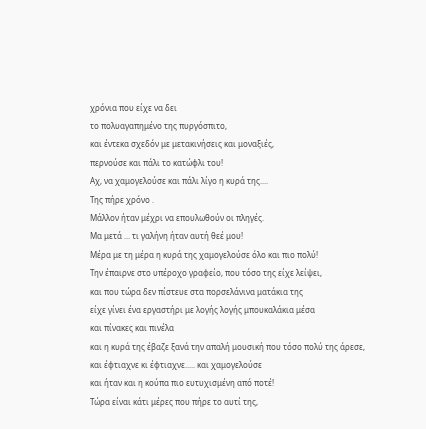χρόνια που είχε να δει
το πολυαγαπημένο της πυργόσπιτο,
και έντεκα σχεδόν με μετακινήσεις και μοναξιές,
περνούσε και πάλι το κατώφλι του!
Αχ, να χαμογελούσε και πάλι λίγο η κυρά της....
Της πήρε χρόνο .
Μάλλον ήταν μέχρι να επουλωθούν οι πληγές.
Μα μετά ... τι γαλήνη ήταν αυτή θεέ μου!
Μέρα με τη μέρα η κυρά της χαμογελούσε όλο και πιο πολύ!
Την έπαιρνε στο υπέροχο γραφείο, που τόσο της είχε λείψει,
και που τώρα δεν πίστευε στα πορσελάνινα ματάκια της
είχε γίνει ένα εργαστήρι με λογής λογής μπουκαλάκια μέσα
και πίνακες και πινέλα
και η κυρά της έβαζε ξανά την απαλή μουσική που τόσο πολύ της άρεσε,
και έφτιαχνε κι έφτιαχνε..... και χαμογελούσε
και ήταν και η κούπα πιο ευτυχισμένη από ποτέ!
Τώρα είναι κάτι μέρες που πήρε το αυτί της,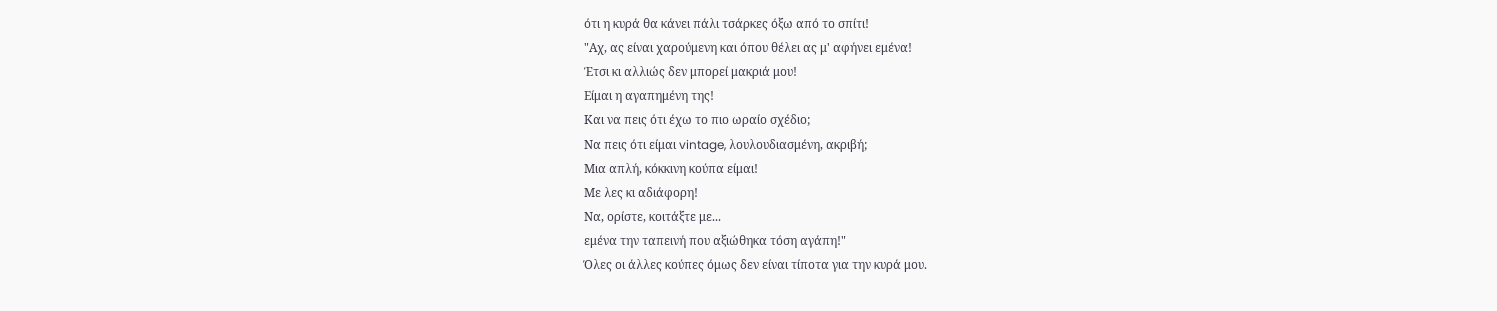ότι η κυρά θα κάνει πάλι τσάρκες όξω από το σπίτι!
"Αχ, ας είναι χαρούμενη και όπου θέλει ας μ' αφήνει εμένα!
Έτσι κι αλλιώς δεν μπορεί μακριά μου!
Είμαι η αγαπημένη της!
Και να πεις ότι έχω το πιο ωραίο σχέδιο;
Να πεις ότι είμαι vintage, λουλουδιασμένη, ακριβή;
Μια απλή, κόκκινη κούπα είμαι!
Με λες κι αδιάφορη!
Να, ορίστε, κοιτάξτε με...
εμένα την ταπεινή που αξιώθηκα τόση αγάπη!"
Όλες οι άλλες κούπες όμως δεν είναι τίποτα για την κυρά μου.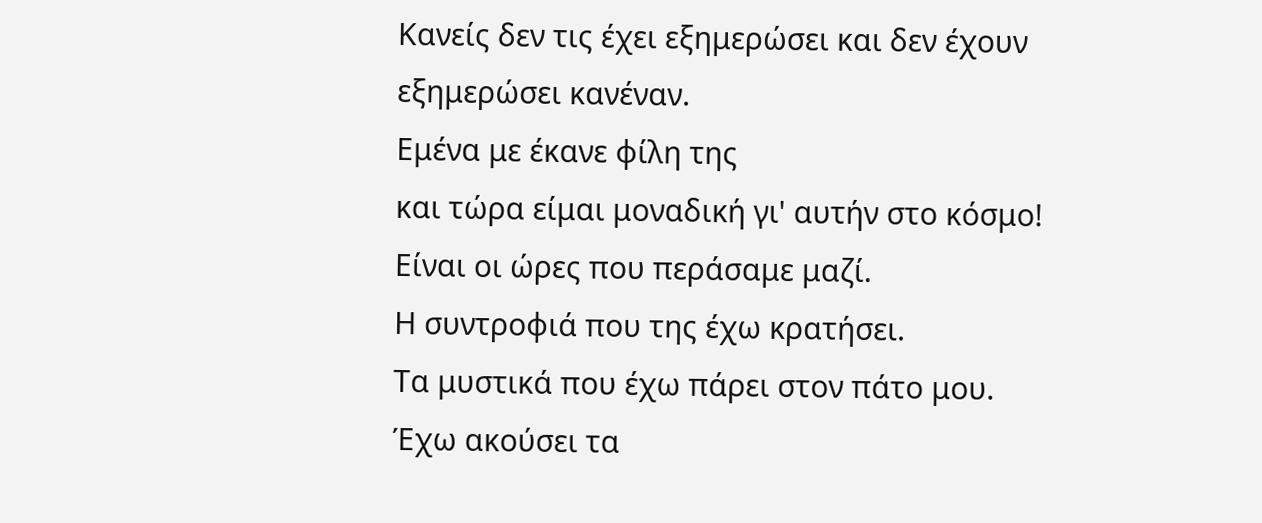Κανείς δεν τις έχει εξημερώσει και δεν έχουν εξημερώσει κανέναν.
Εμένα με έκανε φίλη της
και τώρα είμαι μοναδική γι' αυτήν στο κόσμο!
Είναι οι ώρες που περάσαμε μαζί.
Η συντροφιά που της έχω κρατήσει.
Τα μυστικά που έχω πάρει στον πάτο μου.
Έχω ακούσει τα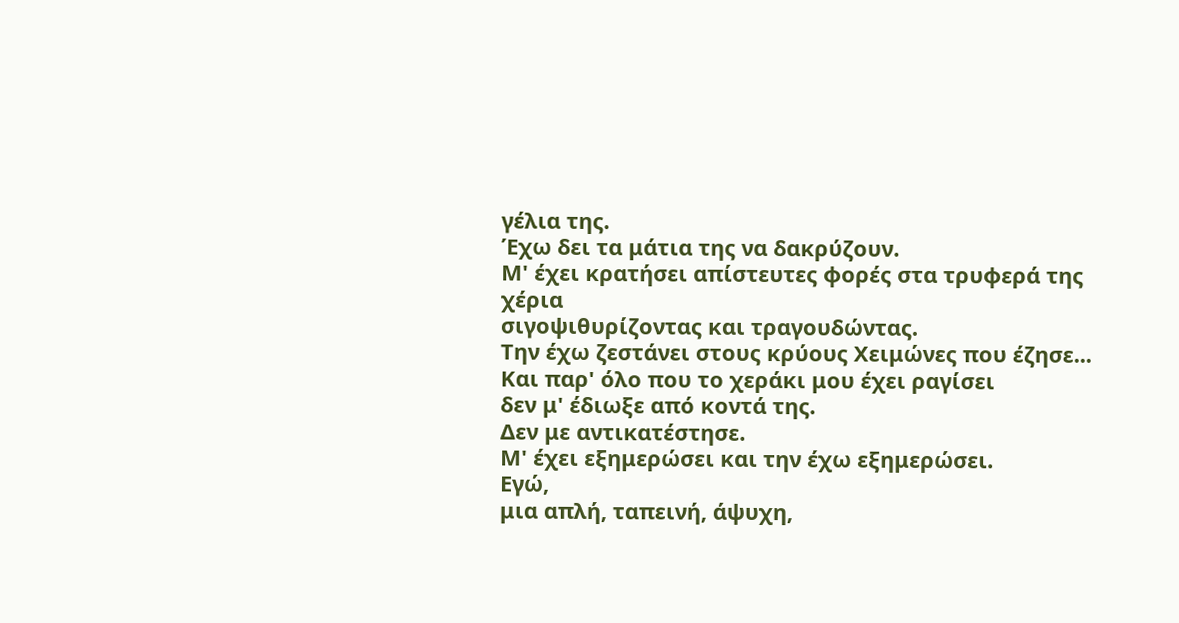γέλια της.
Έχω δει τα μάτια της να δακρύζουν.
Μ' έχει κρατήσει απίστευτες φορές στα τρυφερά της χέρια
σιγοψιθυρίζοντας και τραγουδώντας.
Την έχω ζεστάνει στους κρύους Χειμώνες που έζησε...
Και παρ' όλο που το χεράκι μου έχει ραγίσει
δεν μ' έδιωξε από κοντά της.
Δεν με αντικατέστησε.
Μ' έχει εξημερώσει και την έχω εξημερώσει.
Εγώ,
μια απλή, ταπεινή, άψυχη,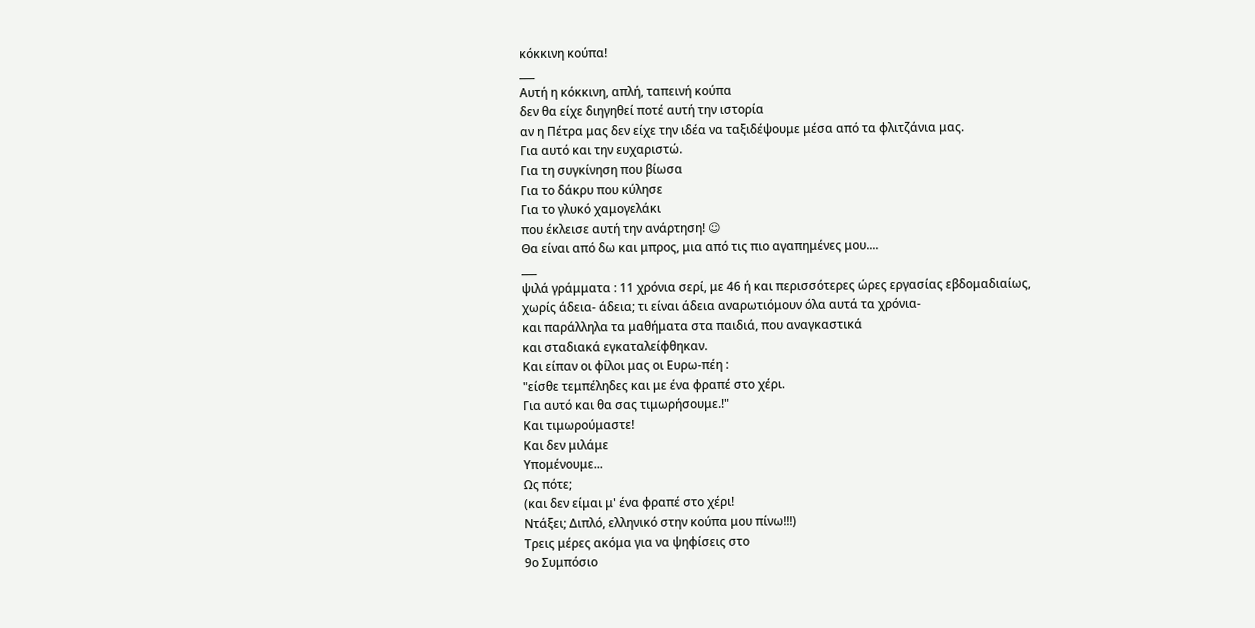κόκκινη κούπα!
___
Αυτή η κόκκινη, απλή, ταπεινή κούπα
δεν θα είχε διηγηθεί ποτέ αυτή την ιστορία
αν η Πέτρα μας δεν είχε την ιδέα να ταξιδέψουμε μέσα από τα φλιτζάνια μας.
Για αυτό και την ευχαριστώ.
Για τη συγκίνηση που βίωσα
Για το δάκρυ που κύλησε
Για το γλυκό χαμογελάκι
που έκλεισε αυτή την ανάρτηση! ☺
Θα είναι από δω και μπρος, μια από τις πιο αγαπημένες μου....
___
ψιλά γράμματα : 11 χρόνια σερί, με 46 ή και περισσότερες ώρες εργασίας εβδομαδιαίως,
χωρίς άδεια- άδεια; τι είναι άδεια αναρωτιόμουν όλα αυτά τα χρόνια-
και παράλληλα τα μαθήματα στα παιδιά, που αναγκαστικά
και σταδιακά εγκαταλείφθηκαν.
Και είπαν οι φίλοι μας οι Ευρω-πέη :
"είσθε τεμπέληδες και με ένα φραπέ στο χέρι.
Για αυτό και θα σας τιμωρήσουμε.!"
Και τιμωρούμαστε!
Και δεν μιλάμε
Υπομένουμε...
Ως πότε;
(και δεν είμαι μ' ένα φραπέ στο χέρι!
Ντάξει; Διπλό, ελληνικό στην κούπα μου πίνω!!!)
Τρεις μέρες ακόμα για να ψηφίσεις στο
9ο Συμπόσιο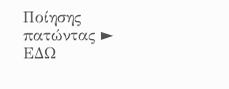Ποίησης πατώντας ► ΕΔΩ